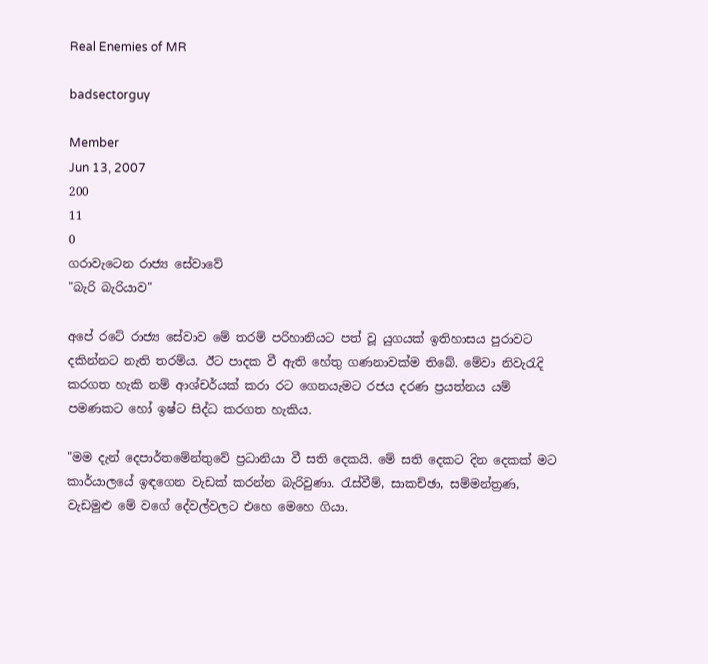Real Enemies of MR

badsectorguy

Member
Jun 13, 2007
200
11
0
ගරාවැටෙන රාජ්‍ය සේවාවේ
"බැරි බැරියාව"

අපේ රටේ රාජ්‍ය සේවාව මේ තරම් පරිහානියට පත් වූ යුගයක්‌ ඉතිහාසය පුරාවට දකින්නට නැති තරම්ය. ඊට පාදක වී ඇති හේතු ගණනාවක්‌ම තිබේ. මේවා නිවැරැදි කරගත හැකි නම් ආශ්චර්යක්‌ කරා රට ගෙනයැමට රජය දරණ ප්‍රයත්නය යම් පමණකට හෝ ඉෂ්ට සිද්ධ කරගත හැකිය.

"මම දැන් දෙපාර්තමේන්තුවේ ප්‍රධානියා වී සති දෙකයි. මේ සති දෙකට දින දෙකක්‌ මට කාර්යාලයේ ඉඳගෙන වැඩක්‌ කරන්න බැරිවුණා. රැස්‌වීම්, සාකච්ඡා, සම්මන්ත්‍රණ, වැඩමුළු මේ වගේ දේවල්වලට එහෙ මෙහෙ ගියා.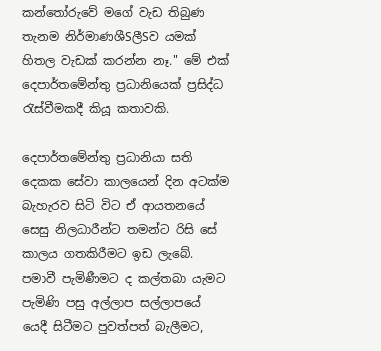කන්තෝරුවේ මගේ වැඩ තිබුණ තැනම නිර්මාණශීSලීSව යමක්‌ හිතල වැඩක්‌ කරන්න නෑ." මේ එක්‌ දෙපාර්තමේන්තු ප්‍රධානියෙක්‌ ප්‍රසිද්ධ රැස්‌වීමකදී කියූ කතාවකි.

දෙපාර්තමේන්තු ප්‍රධානියා සති දෙකක සේවා කාලයෙන් දින අටක්‌ම බැහැරව සිටි විට ඒ ආයතනයේ සෙසු නිලධාරීන්ට තමන්ට රිසි සේ කාලය ගතකිරීමට ඉඩ ලැබේ. පමාවී පැමිණීමට ද කල්තබා යැමට පැමිණි පසු අල්ලාප සල්ලාපයේ යෙදී සිටීමට පුවත්පත් බැලීමට,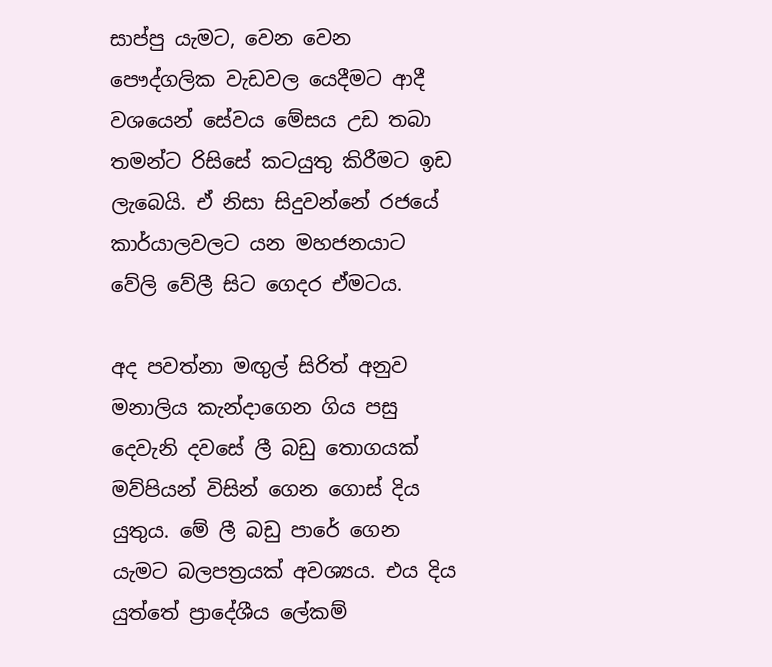සාප්පු යැමට, වෙන වෙන පෞද්ගලික වැඩවල යෙදීමට ආදී වශයෙන් සේවය මේසය උඩ තබා තමන්ට රිසිසේ කටයුතු කිරීමට ඉඩ ලැබෙයි. ඒ නිසා සිදුවන්නේ රජයේ කාර්යාලවලට යන මහජනයාට වේලි වේලී සිට ගෙදර ඒමටය.

අද පවත්නා මඟුල් සිරිත් අනුව මනාලිය කැන්දාගෙන ගිය පසු දෙවැනි දවසේ ලී බඩු තොගයක්‌ මව්පියන් විසින් ගෙන ගොස්‌ දිය යුතුය. මේ ලී බඩු පාරේ ගෙන යැමට බලපත්‍රයක්‌ අවශ්‍යය. එය දිය යුත්තේ ප්‍රාදේශීය ලේකම්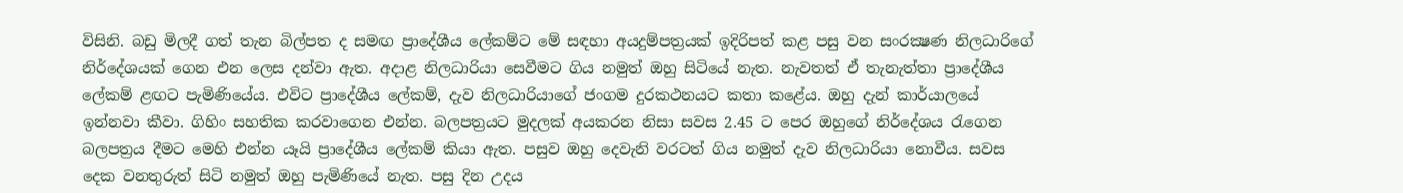විසිනි. බඩු මිලදී ගත් තැන බිල්පත ද සමඟ ප්‍රාදේශීය ලේකම්ට මේ සඳහා අයදුම්පත්‍රයක්‌ ඉදිරිපත් කළ පසු වන සංරක්‍ෂණ නිලධාරිගේ නිර්දේශයක්‌ ගෙන එන ලෙස දන්වා ඇත. අදාළ නිලධාරියා සෙවීමට ගිය නමුත් ඔහු සිටියේ නැත. නැවතත් ඒ තැනැත්තා ප්‍රාදේශීය ලේකම් ළඟට පැමිණියේය. එවිට ප්‍රාදේශීය ලේකම්, දැව නිලධාරියාගේ ජංගම දුරකථනයට කතා කළේය. ඔහු දැන් කාර්යාලයේ ඉන්නවා කීවා. ගිහිං සහතික කරවාගෙන එන්න. බලපත්‍රයට මුදලක්‌ අයකරන නිසා සවස 2.45 ට පෙර ඔහුගේ නිර්දේශය රැගෙන බලපත්‍රය දීමට මෙහි එන්න යෑයි ප්‍රාදේශීය ලේකම් කියා ඇත. පසුව ඔහු දෙවැනි වරටත් ගිය නමුත් දැව නිලධාරියා නොවීය. සවස දෙක වනතුරුත් සිටි නමුත් ඔහු පැමිණියේ නැත. පසු දින උදය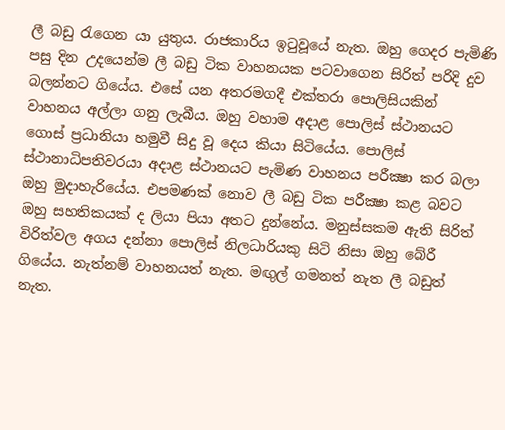ලී බඩු රැගෙන යා යුතුය. රාජකාරිය ඉටුවූයේ නැත. ඔහු ගෙදර පැමිණි පසු දින උදයෙන්ම ලී බඩු ටික වාහනයක පටවාගෙන සිරිත් පරිදි දුව බලන්නට ගියේය. එසේ යන අතරමගදී එක්‌තරා පොලිසියකින් වාහනය අල්ලා ගනු ලැබීය. ඔහු වහාම අදාළ පොලිස්‌ ස්‌ථානයට ගොස්‌ ප්‍රධානියා හමුවී සිදු වූ දෙය කියා සිටියේය. පොලිස්‌ ස්‌ථානාධිපතිවරයා අදාළ ස්‌ථානයට පැමිණ වාහනය පරීක්‍ෂා කර බලා ඔහු මුදාහැරියේය. එපමණක්‌ නොව ලී බඩු ටික පරීක්‍ෂා කළ බවට ඔහු සහතිකයක්‌ ද ලියා පියා අතට දුන්නේය. මනුස්‌සකම ඇති සිරිත් විරිත්වල අගය දන්නා පොලිස්‌ නිලධාරියකු සිටි නිසා ඔහු බේරී ගියේය. නැත්නම් වාහනයත් නැත. මඟුල් ගමනත් නැත ලී බඩුත් නැත.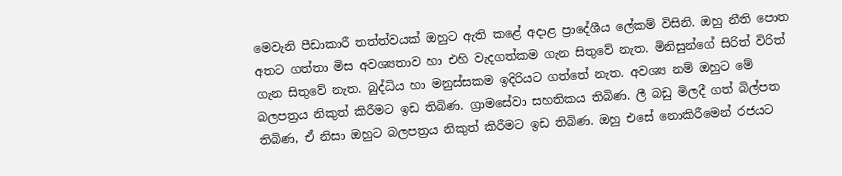මෙවැනි පීඩාකාරී තත්ත්වයක්‌ ඔහුට ඇති කළේ අදාළ ප්‍රාදේශීය ලේකම් විසිනි. ඔහු නීති පොත අතට ගත්තා මිස අවශ්‍යතාව හා එහි වැදගත්කම ගැන සිතුවේ නැත. මිනිසුන්ගේ සිරිත් විරිත් ගැන සිතුවේ නැත. බුද්ධිය හා මනුස්‌සකම ඉදිරියට ගත්තේ නැත. අවශ්‍ය නම් ඔහුට මේ බලපත්‍රය නිකුත් කිරීමට ඉඩ තිබිණ. ග්‍රාමසේවා සහතිකය තිබිණ. ලී බඩු මිලදී ගත් බිල්පත තිබිණ, ඒ නිසා ඔහුට බලපත්‍රය නිකුත් කිරීමට ඉඩ තිබිණ. ඔහු එසේ නොකිරීමෙන් රජයට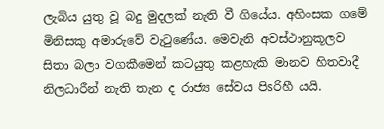ලැබිය යුතු වූ බදු මුදලක්‌ නැති වී ගියේය. අහිංසක ගමේ මිනිසකු අමාරුවේ වැටුණේය. මෙවැනි අවස්‌ථානුකූලව සිතා බලා වගකීමෙන් කටයුතු කළහැකි මානව හිතවාදී නිලධාරීන් නැති තැන ද රාජ්‍ය සේවය පිsරිහී යයි.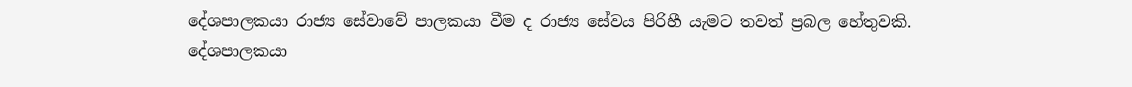දේශපාලකයා රාජ්‍ය සේවාවේ පාලකයා වීම ද රාජ්‍ය සේවය පිරිහී යැමට තවත් ප්‍රබල හේතුවකි. දේශපාලකයා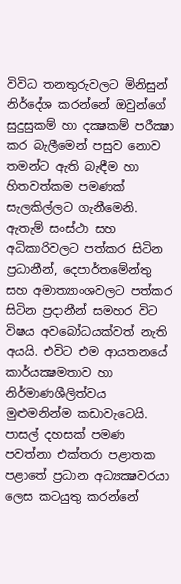විවිධ තනතුරුවලට මිනිසුන් නිර්දේශ කරන්නේ ඔවුන්ගේ සුදුසුකම් හා දක්‍ෂකම් පරීක්‍ෂා කර බැලීමෙන් පසුව නොව තමන්ට ඇති බැඳීම හා හිතවත්කම පමණක්‌ සැලකිල්ලට ගැනීමෙනි. ඇතැම් සංස්‌ථා සහ අධිකාරිවලට පත්කර සිටින ප්‍රධානීන්, දෙපාර්තමේන්තු සහ අමාත්‍යාංශවලට පත්කර සිටින ප්‍රදානීන් සමහර විට විෂය අවබෝධයක්‌වත් නැති අයයි. එවිට එම ආයතනයේ කාර්යක්‍ෂමතාව හා නිර්මාණශීලිත්වය මුළුමනින්ම කඩාවැටෙයි. පාසල් දහසක්‌ පමණ පවත්නා එක්‌තරා පළාතක පළාතේ ප්‍රධාන අධ්‍යක්‍ෂවරයා ලෙස කටයුතු කරන්නේ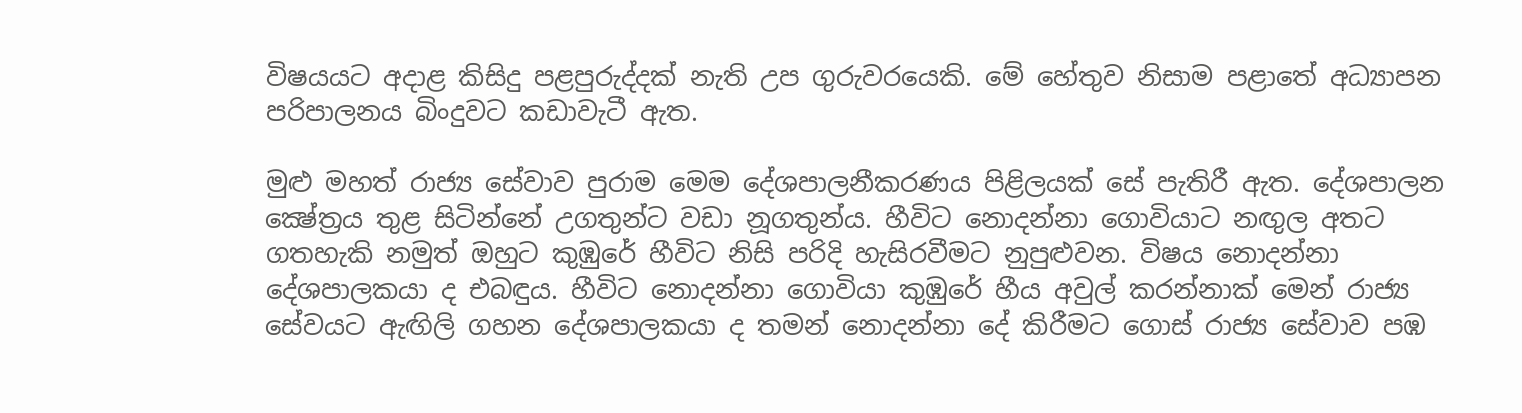විෂයයට අදාළ කිසිදු පළපුරුද්දක්‌ නැති උප ගුරුවරයෙකි. මේ හේතුව නිසාම පළාතේ අධ්‍යාපන පරිපාලනය බිංදුවට කඩාවැටී ඇත.

මුළු මහත් රාජ්‍ය සේවාව පුරාම මෙම දේශපාලනීකරණය පිළිලයක්‌ සේ පැතිරී ඇත. දේශපාලන ක්‍ෂේත්‍රය තුළ සිටින්නේ උගතුන්ට වඩා නූගතුන්ය. හීවිට නොදන්නා ගොවියාට නඟුල අතට ගතහැකි නමුත් ඔහුට කුඹුරේ හීවිට නිසි පරිදි හැසිරවීමට නුපුළුවන. විෂය නොදන්නා දේශපාලකයා ද එබඳුය. හීවිට නොදන්නා ගොවියා කුඹුරේ හීය අවුල් කරන්නාක්‌ මෙන් රාජ්‍ය සේවයට ඇඟිලි ගහන දේශපාලකයා ද තමන් නොදන්නා දේ කිරීමට ගොස්‌ රාජ්‍ය සේවාව පඹ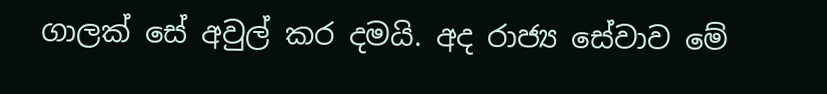ගාලක්‌ සේ අවුල් කර දමයි. අද රාජ්‍ය සේවාව මේ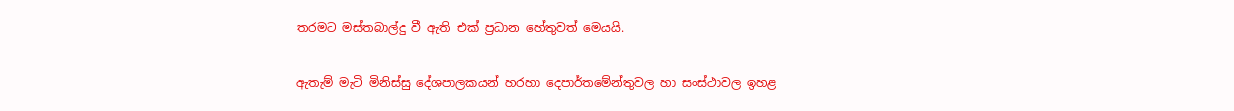තරමට මස්‌තබාල්දු වී ඇති එක්‌ ප්‍රධාන හේතුවත් මෙයයි.

ඇතැම් මැටි මිනිස්‌සු දේශපාලකයන් හරහා දෙපාර්තමේන්තුවල හා සංස්‌ථාවල ඉහළ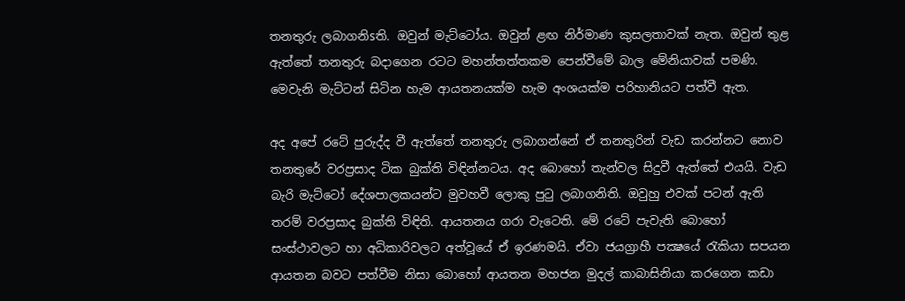තනතුරු ලබාගනිsති. ඔවුන් මැට්‌ටෝය. ඔවුන් ළඟ නිර්මාණ කුසලතාවක්‌ නැත. ඔවුන් තුළ ඇත්තේ තනතුරු බදාගෙන රටට මහන්තත්තකම පෙන්වීමේ බාල මේනියාවක්‌ පමණි. මෙවැනි මැට්‌ටන් සිටින හැම ආයතනයක්‌ම හැම අංශයක්‌ම පරිහානියට පත්වී ඇත.

අද අපේ රටේ පුරුද්ද වී ඇත්තේ තනතුරු ලබාගන්නේ ඒ තනතුරින් වැඩ කරන්නට නොව තනතුරේ වරප්‍රසාද ටික බුක්‌ති විඳින්නටය. අද බොහෝ තැන්වල සිදුවී ඇත්තේ එයයි. වැඩ බැරි මැට්‌ටෝ දේශපාලකයන්ට මුවහවී ලොකු පුටු ලබාගනිති. ඔවුහු එවක්‌ පටන් ඇති තරම් වරප්‍රසාද බුක්‌ති විඳිති. ආයතනය ගරා වැටෙති. මේ රටේ පැවැති බොහෝ සංස්‌ථාවලට හා අධිකාරිවලට අත්වූයේ ඒ ඉරණමයි. ඒවා ජයග්‍රාහී පක්‍ෂයේ රැකියා සපයන ආයතන බවට පත්වීම නිසා බොහෝ ආයතන මහජන මුදල් කාබාසිනියා කරගෙන කඩා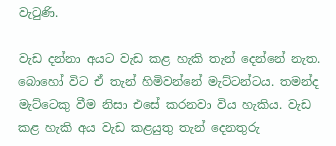වැටුණි.

වැඩ දන්නා අයට වැඩ කළ හැකි තැන් දෙන්නේ නැත. බොහෝ විට ඒ තැන් හිමිවන්නේ මැට්‌ටන්ටය. තමන්ද මැට්‌ටෙකු වීම නිසා එසේ කරනවා විය හැකිය. වැඩ කළ හැකි අය වැඩ කළයුතු තැන් දෙනතුරු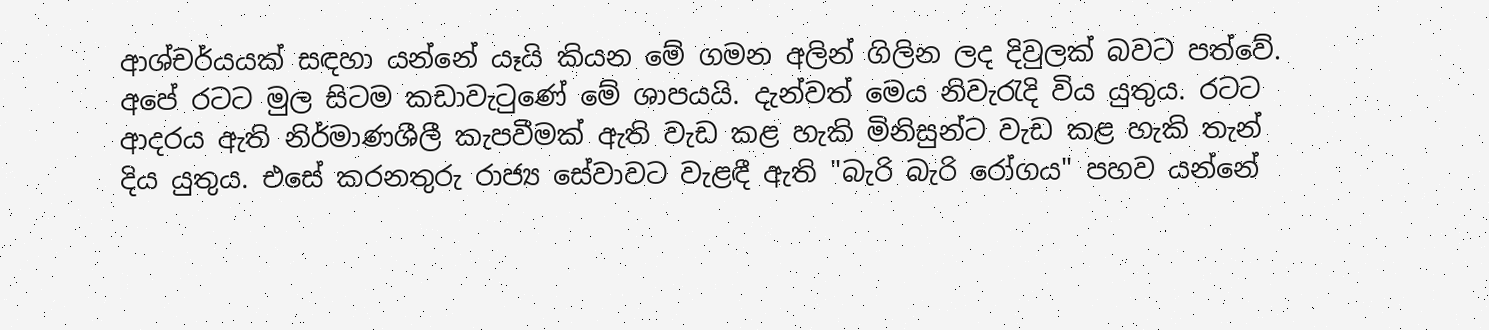ආශ්චර්යයක්‌ සඳහා යන්නේ යෑයි කියන මේ ගමන අලින් ගිලින ලද දිවුලක්‌ බවට පත්වේ. අපේ රටට මුල සිටම කඩාවැටුණේ මේ ශාපයයි. දැන්වත් මෙය නිවැරැදි විය යුතුය. රටට ආදරය ඇති නිර්මාණශීලී කැපවීමක්‌ ඇති වැඩ කළ හැකි මිනිසුන්ට වැඩ කළ හැකි තැන් දිය යුතුය. එසේ කරනතුරු රාජ්‍ය සේවාවට වැළඳී ඇති "බැරි බැරි රෝගය" පහව යන්නේ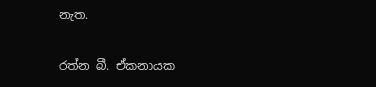නැත.

රත්න බී. ඒකනායක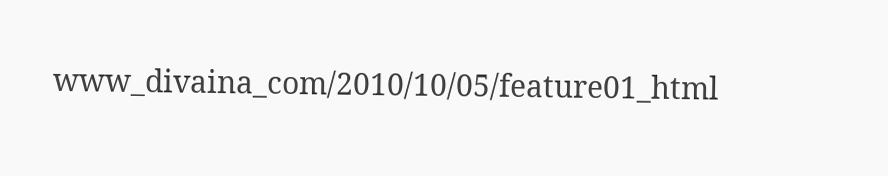www_divaina_com/2010/10/05/feature01_html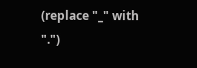(replace "_" with ".")